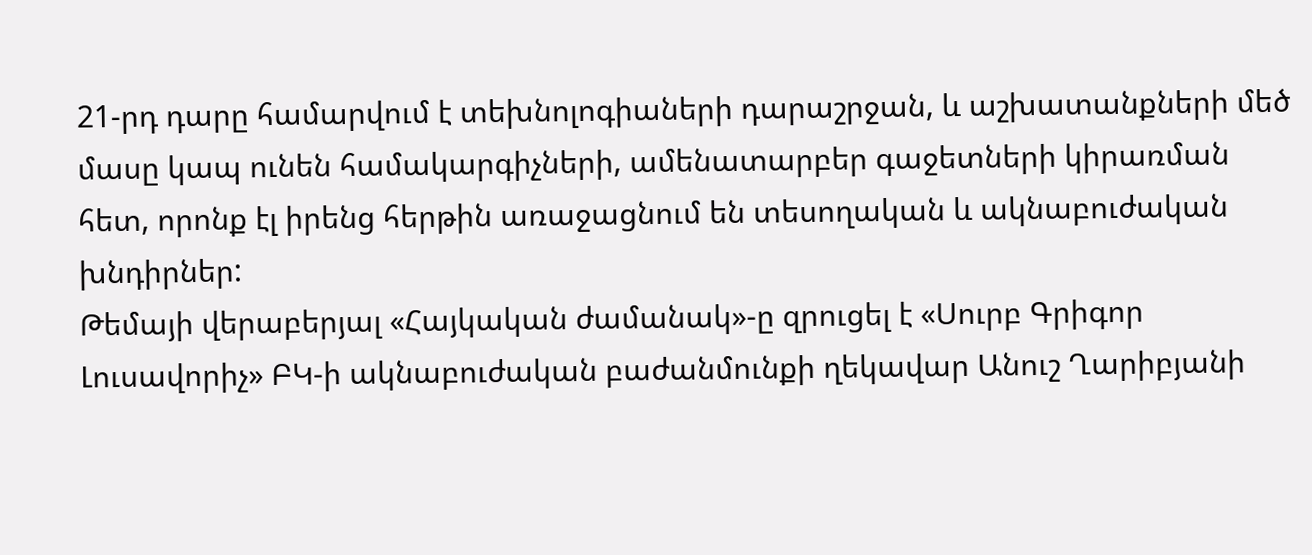21-րդ դարը համարվում է տեխնոլոգիաների դարաշրջան, և աշխատանքների մեծ մասը կապ ունեն համակարգիչների, ամենատարբեր գաջետների կիրառման հետ, որոնք էլ իրենց հերթին առաջացնում են տեսողական և ակնաբուժական խնդիրներ:
Թեմայի վերաբերյալ «Հայկական ժամանակ»-ը զրուցել է «Սուրբ Գրիգոր Լուսավորիչ» ԲԿ-ի ակնաբուժական բաժանմունքի ղեկավար Անուշ Ղարիբյանի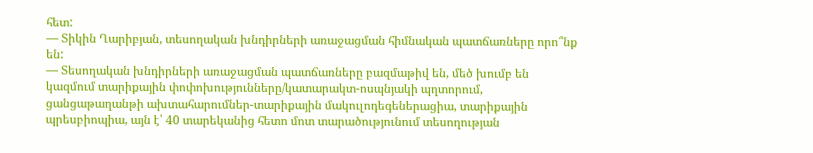հետ:
— Տիկին Ղարիբյան, տեսողական խնդիրների առաջացման հիմնական պատճառները որո՞նք են:
— Տեսողական խնդիրների առաջացման պատճառները բազմաթիվ են, մեծ խումբ են կազմում տարիքային փոփոխությունները/կատարակտ-ոսպնյակի պղտորում, ցանցաթաղանթի ախտահարումներ-տարիքային մակուլոդեգեներացիա, տարիքային պրեսբիոպիա, այն է՝ 40 տարեկանից հետո մոտ տարածությունում տեսողության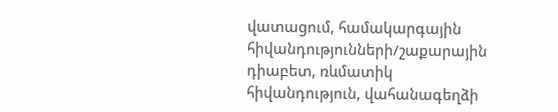վատացում, համակարգային հիվանդությունների/շաքարային դիաբետ, ռևմատիկ հիվանդություն, վահանագեղձի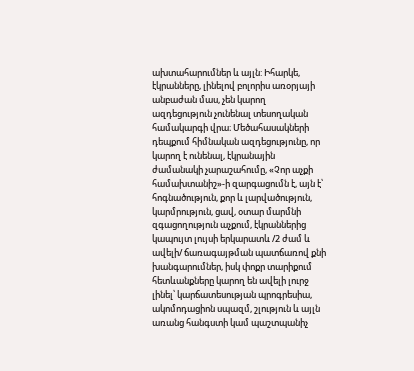ախտահարումներ և այլն: Իհարկե, էկրանները, լինելով բոլորիս առօրյայի անբաժան մաս, չեն կարող ազդեցություն չունենալ տեսողական համակարգի վրա։ Մեծահասակների դեպքում հիմնական ազդեցությունը, որ կարող է ունենալ, էկրանային ժամանակի չարաշահումը, «Չոր աչքի համախտանիշ»-ի զարգացումն է, այն է՝ հոգնածություն, քոր և լարվածություն, կարմրություն, ցավ, օտար մարմնի զգացողություն աչքում, էկրաններից կապույտ լույսի երկարատև /2 ժամ և ավելի/ ճառագայթման պատճառով քնի խանգարումներ, իսկ փոքր տարիքում հետևանքները կարող են ավելի լուրջ լինել՝ կարճատեսության պրոգրեսիա, ակոմոդացիոն սպազմ, շլություն և այլն առանց հանգստի կամ պաշտպանիչ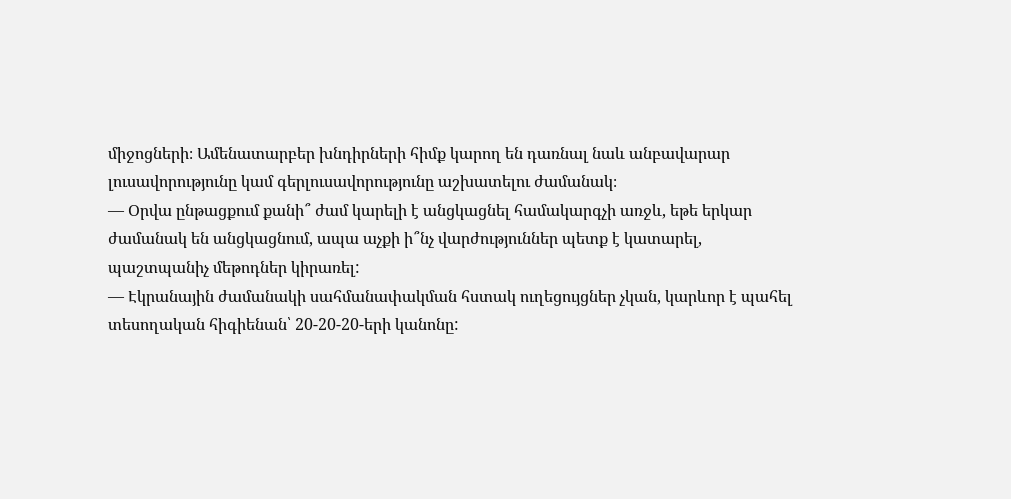միջոցների։ Ամենատարբեր խնդիրների հիմք կարող են դառնալ նաև անբավարար լուսավորությունը կամ գերլուսավորությունը աշխատելու ժամանակ։
— Օրվա ընթացքում քանի՞ ժամ կարելի է անցկացնել համակարգչի առջև, եթե երկար ժամանակ են անցկացնում, ապա աչքի ի՞նչ վարժություններ պետք է կատարել, պաշտպանիչ մեթոդներ կիրառել:
— Էկրանային ժամանակի սահմանափակման հստակ ուղեցույցներ չկան, կարևոր է պահել տեսողական հիգիենան՝ 20-20-20-երի կանոնը: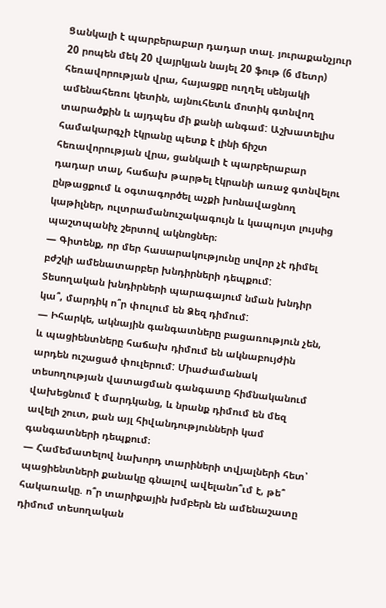Ցանկալի է պարբերաբար դադար տալ. յուրաքանչյուր 20 րոպեն մեկ 20 վայրկյան նայել 20 ֆութ (6 մետր) հեռավորության վրա, հայացքը ուղղել սենյակի ամենահեռու կետին, այնուհետև մոտիկ գտնվող տարածքին և այդպես մի քանի անգամ: Աշխատելիս համակարգչի էկրանը պետք է լինի ճիշտ հեռավորության վրա, ցանկալի է պարբերաբար դադար տալ, հաճախ թարթել էկրանի առաջ գտնվելու ընթացքում և օգտագործել աչքի խոնավացնող կաթիլներ, ուլտրամանուշակագույն և կապույտ լույսից պաշտպանիչ շերտով ակնոցներ։
— Գիտենք, որ մեր հասարակությունը սովոր չէ դիմել բժշկի ամենատարբեր խնդիրների դեպքում: Տեսողական խնդիրների պարագայում նման խնդիր կա՞, մարդիկ ո՞ր փուլում են Ձեզ դիմում:
— Իհարկե, ակնային գանգատները բացառություն չեն, և պացիենտները հաճախ դիմում են ակնաբույժին արդեն ուշացած փուլերում: Միաժամանակ տեսողության վատացման գանգատը հիմնականում վախեցնում է մարդկանց, և նրանք դիմում են մեզ ավելի շուտ, քան այլ հիվանդությունների կամ գանգատների դեպքում։
— Համեմատելով նախորդ տարիների տվյալների հետ՝ պացիենտների քանակը գնալով ավելանո՞ւմ է, թե՞ հակառակը. ո՞ր տարիքային խմբերն են ամենաշատը դիմում տեսողական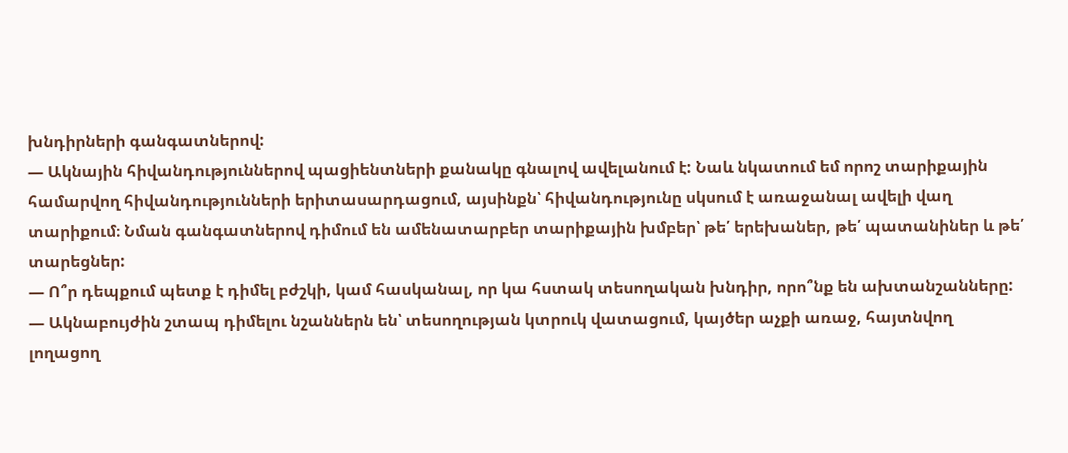խնդիրների գանգատներով:
— Ակնային հիվանդություններով պացիենտների քանակը գնալով ավելանում է: Նաև նկատում եմ որոշ տարիքային համարվող հիվանդությունների երիտասարդացում, այսինքն՝ հիվանդությունը սկսում է առաջանալ ավելի վաղ տարիքում։ Նման գանգատներով դիմում են ամենատարբեր տարիքային խմբեր՝ թե՛ երեխաներ, թե՛ պատանիներ և թե՛ տարեցներ:
— Ո՞ր դեպքում պետք է դիմել բժշկի, կամ հասկանալ, որ կա հստակ տեսողական խնդիր, որո՞նք են ախտանշանները:
— Ակնաբույժին շտապ դիմելու նշաններն են՝ տեսողության կտրուկ վատացում, կայծեր աչքի առաջ, հայտնվող լողացող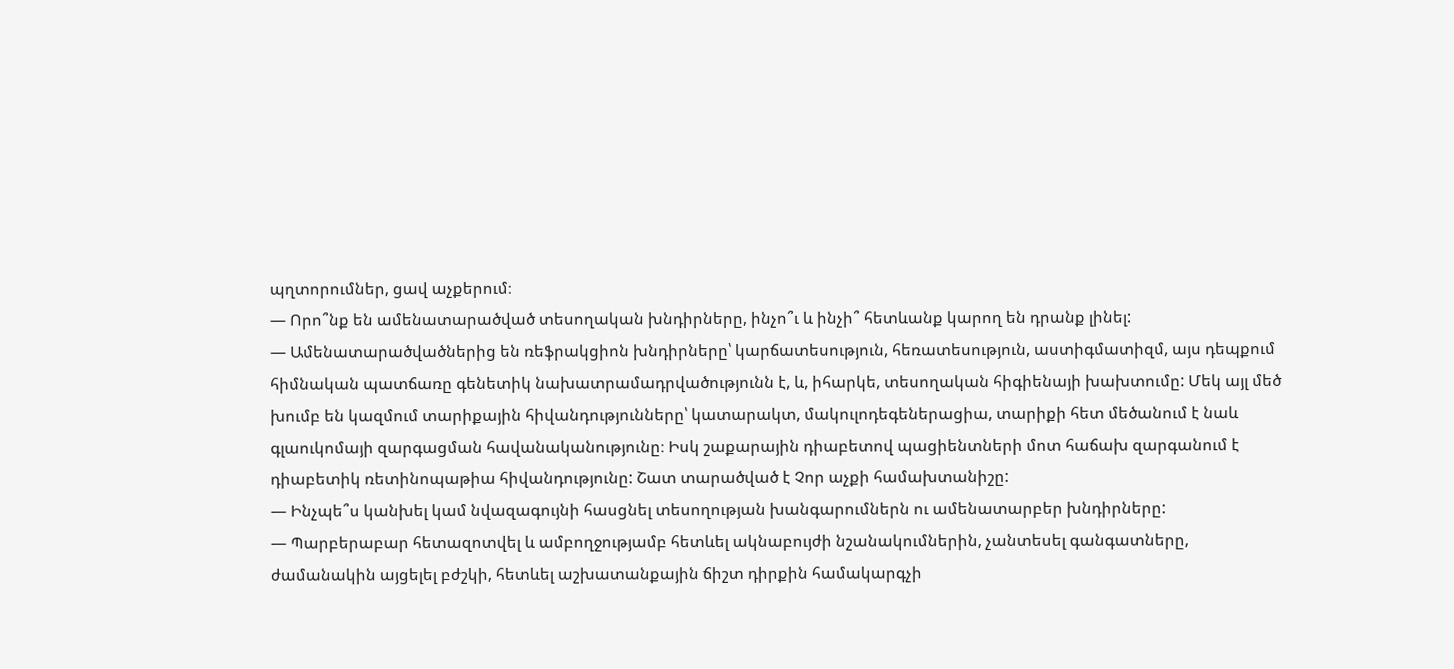պղտորումներ, ցավ աչքերում։
— Որո՞նք են ամենատարածված տեսողական խնդիրները, ինչո՞ւ և ինչի՞ հետևանք կարող են դրանք լինել:
— Ամենատարածվածներից են ռեֆրակցիոն խնդիրները՝ կարճատեսություն, հեռատեսություն, աստիգմատիզմ, այս դեպքում հիմնական պատճառը գենետիկ նախատրամադրվածությունն է, և, իհարկե, տեսողական հիգիենայի խախտումը: Մեկ այլ մեծ խումբ են կազմում տարիքային հիվանդությունները՝ կատարակտ, մակուլոդեգեներացիա, տարիքի հետ մեծանում է նաև գլաուկոմայի զարգացման հավանականությունը։ Իսկ շաքարային դիաբետով պացիենտների մոտ հաճախ զարգանում է դիաբետիկ ռետինոպաթիա հիվանդությունը: Շատ տարածված է Չոր աչքի համախտանիշը:
— Ինչպե՞ս կանխել կամ նվազագույնի հասցնել տեսողության խանգարումներն ու ամենատարբեր խնդիրները:
— Պարբերաբար հետազոտվել և ամբողջությամբ հետևել ակնաբույժի նշանակումներին, չանտեսել գանգատները, ժամանակին այցելել բժշկի, հետևել աշխատանքային ճիշտ դիրքին համակարգչի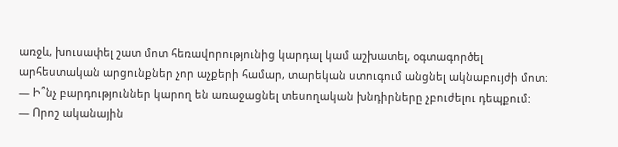առջև, խուսափել շատ մոտ հեռավորությունից կարդալ կամ աշխատել, օգտագործել արհեստական արցունքներ չոր աչքերի համար, տարեկան ստուգում անցնել ակնաբույժի մոտ։
— Ի՞նչ բարդություններ կարող են առաջացնել տեսողական խնդիրները չբուժելու դեպքում:
— Որոշ ականային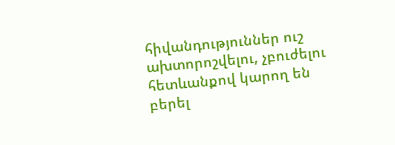հիվանդություններ ուշ ախտորոշվելու, չբուժելու հետևանքով կարող են բերել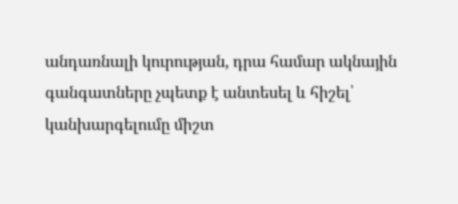անդառնալի կուրության, դրա համար ակնային գանգատները չպետք է անտեսել և հիշել՝ կանխարգելումը միշտ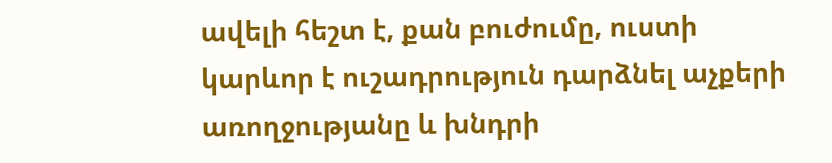ավելի հեշտ է, քան բուժումը, ուստի կարևոր է ուշադրություն դարձնել աչքերի առողջությանը և խնդրի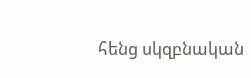հենց սկզբնական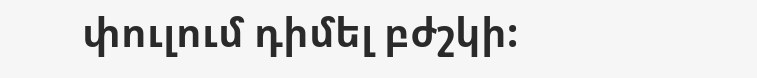փուլում դիմել բժշկի: